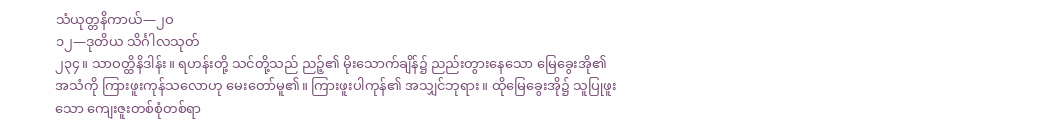သံယုတ္တနိကာယ်—၂ဝ
၁၂—ဒုတိယ သိင်္ဂါလသုတ်
၂၃၄။ သာဝတ္ထိနိဒါန်း။ ရဟန်းတို့ သင်တို့သည် ညဉ့်၏ မိုးသောက်ချိန်၌ ညည်းတွားနေသော မြေခွေးအို၏ အသံကို ကြားဖူးကုန်သလောဟု မေးတော်မူ၏။ ကြားဖူးပါကုန်၏ အသျှင်ဘုရား။ ထိုမြေခွေးအို၌ သူပြုဖူးသော ကျေးဇူးတစ်စုံတစ်ရာ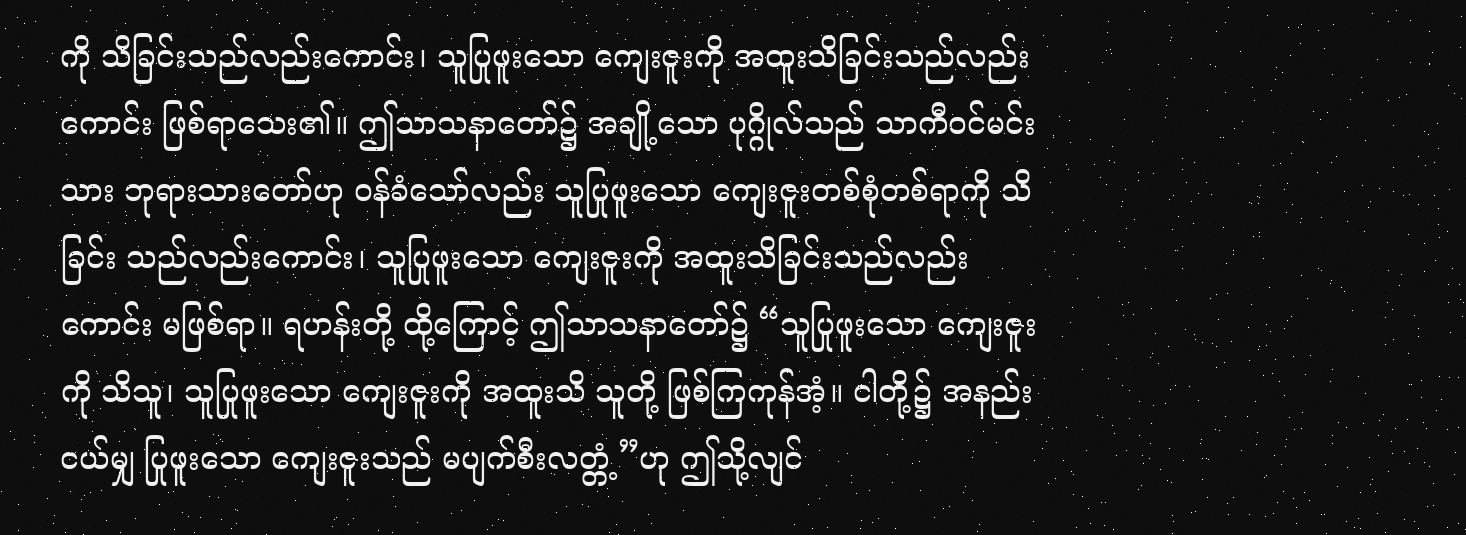ကို သိခြင်းသည်လည်းကောင်း၊ သူပြုဖူးသော ကျေးဇူးကို အထူးသိခြင်းသည်လည်းကောင်း ဖြစ်ရာသေး၏။ ဤသာသနာတော်၌ အချို့သော ပုဂ္ဂိုလ်သည် သာကီဝင်မင်းသား ဘုရားသားတော်ဟု ဝန်ခံသော်လည်း သူပြုဖူးသော ကျေးဇူးတစ်စုံတစ်ရာကို သိခြင်း သည်လည်းကောင်း၊ သူပြုဖူးသော ကျေးဇူးကို အထူးသိခြင်းသည်လည်းကောင်း မဖြစ်ရာ။ ရဟန်းတို့ ထို့ကြောင့် ဤသာသနာတော်၌ “သူပြုဖူးသော ကျေးဇူးကို သိသူ၊ သူပြုဖူးသော ကျေးဇူးကို အထူးသိ သူတို့ ဖြစ်ကြကုန်အံ့။ ငါတို့၌ အနည်းငယ်မျှ ပြုဖူးသော ကျေးဇူးသည် မပျက်စီးလတ္တံ့”ဟု ဤသို့လျင်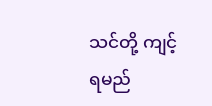သင်တို့ ကျင့်ရမည်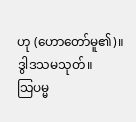ဟု (ဟောတော်မူ၏)။
ဒွါဒသမသုတ်။
သြပမ္မ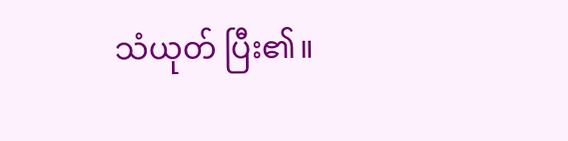သံယုတ် ပြီး၏။